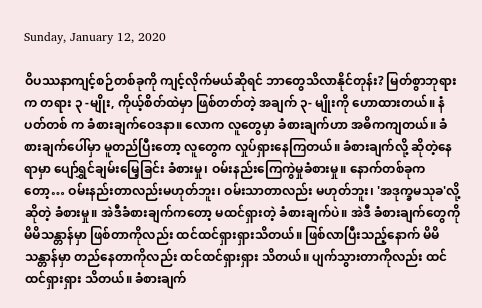Sunday, January 12, 2020

ဝိပဿနာကျင့်စဉ်တစ်ခုကို ကျင့်လိုက်မယ်ဆိုရင် ဘာတွေသိလာနိုင်တုန်း? မြတ်စွာဘုရားက တရား ၃ -မျိုး, ကိုယ့်စိတ်ထဲမှာ ဖြစ်တတ်တဲ့ အချက် ၃- မျိုးကို ဟောထားတယ်။ နံပတ်တစ် က ခံစားချက်ဝေဒနာ။ လောက လူတွေမှာ ခံစားချက်ဟာ အဓိကကျတယ်။ ခံစားချက်ပေါ်မှာ မူတည်ပြီးတော့ လူတွေက လှုပ်ရှားနေကြတယ်။ ခံစားချက်လို့ ဆိုတဲ့နေရာမှာ ပျော်ရွှင်ချမ်းမြေ့ခြင်း ခံစားမှု၊ ဝမ်းနည်းကြေကွဲမှုခံစားမှု။ နောက်တစ်ခုကတော့… ဝမ်းနည်းတာလည်းမဟုတ်ဘူး၊ ဝမ်းသာတာလည်း မဟုတ်ဘူး၊ 'အဒုက္ခမသုခ'လို့ ဆိုတဲ့ ခံစားမှု။ အဲဒီခံစားချက်ကတော့ မထင်ရှားတဲ့ ခံစားချက်ပဲ။ အဲဒီ ခံစားချက်တွေကို မိမိသန္တာန်မှာ ဖြစ်တာကိုလည်း ထင်ထင်ရှားရှားသိတယ်။ ဖြစ်လာပြီးသည့်နောက် မိမိသန္တာန်မှာ တည်နေတာကိုလည်း ထင်ထင်ရှားရှား သိတယ်။ ပျက်သွားတာကိုလည်း ထင်ထင်ရှားရှား သိတယ်။ ခံစားချက်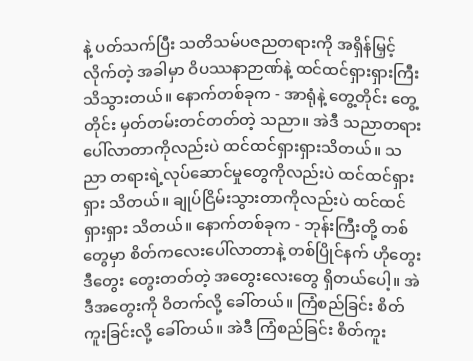နဲ့ ပတ်သက်ပြီး သတိသမ်ပဇညတရားကို အရှိန်မြှင့်လိုက်တဲ့ အခါမှာ ဝိပဿနာဉာဏ်နဲ့ ထင်ထင်ရှားရှားကြီး သိသွားတယ်။ နောက်တစ်ခုက - အာရုံနဲ့ တွေ့တိုင်း တွေ့တိုင်း မှတ်တမ်းတင်တတ်တဲ့ သညာ။ အဲဒီ သညာတရားပေါ်လာတာကိုလည်းပဲ ထင်ထင်ရှားရှားသိတယ်။ သညာ တရားရဲ့လုပ်ဆောင်မှုတွေကိုလည်းပဲ ထင်ထင်ရှားရှား သိတယ်။ ချုပ်ငြိမ်းသွားတာကိုလည်းပဲ ထင်ထင်ရှားရှား သိတယ်။ နောက်တစ်ခုက - ဘုန်းကြီးတို့ တစ်တွေမှာ စိတ်ကလေးပေါ်လာတာနဲ့ တစ်ပြိုင်နက် ဟိုတွေး ဒီတွေး တွေးတတ်တဲ့ အတွေးလေးတွေ ရှိတယ်ပေါ့။ အဲဒီအတွေးကို ဝိတက်လို့ ခေါ်တယ်။ ကြံစည်ခြင်း စိတ်ကူးခြင်းလို့ ခေါ်တယ်။ အဲဒီ ကြံစည်ခြင်း စိတ်ကူး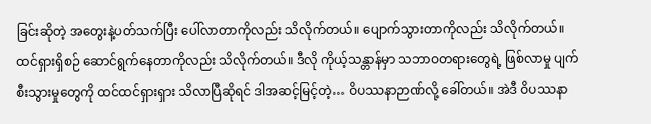ခြင်းဆိုတဲ့ အတွေးနဲ့ပတ်သက်ပြီး ပေါ်လာတာကိုလည်း သိလိုက်တယ်။ ပျောက်သွားတာကိုလည်း သိလိုက်တယ်။ ထင်ရှားရှိစဉ် ဆောင်ရွက်နေတာကိုလည်း သိလိုက်တယ်။ ဒီလို ကိုယ့်သန္တာန်မှာ သဘာဝတရားတွေရဲ့ ဖြစ်လာမှု ပျက်စီးသွားမှုတွေကို ထင်ထင်ရှားရှား သိလာပြီဆိုရင် ဒါအဆင့်မြင့်တဲ့… ဝိပဿနာဉာဏ်လို့ ခေါ်တယ်။ အဲဒီ ဝိပဿနာ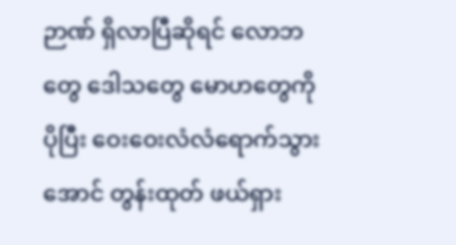ဉာဏ် ရှိလာပြီဆိုရင် လောဘတွေ ဒေါသတွေ မောဟတွေကို ပိုပြီး ဝေးဝေးလံလံရောက်သွားအောင် တွန်းထုတ် ဖယ်ရှား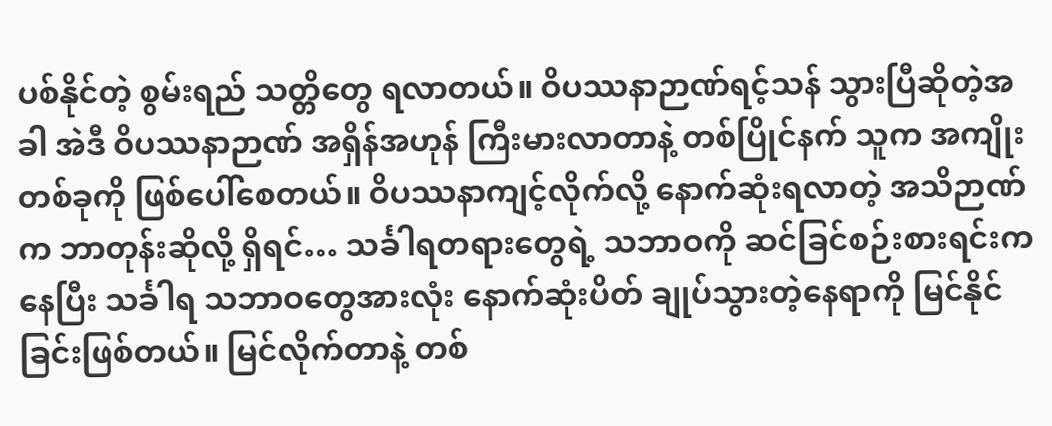ပစ်နိုင်တဲ့ စွမ်းရည် သတ္တိတွေ ရလာတယ်။ ဝိပဿနာဉာဏ်ရင့်သန် သွားပြီဆိုတဲ့အခါ အဲဒီ ဝိပဿနာဉာဏ် အရှိန်အဟုန် ကြီးမားလာတာနဲ့ တစ်ပြိုင်နက် သူက အကျိုးတစ်ခုကို ဖြစ်ပေါ်စေတယ်။ ဝိပဿနာကျင့်လိုက်လို့ နောက်ဆုံးရလာတဲ့ အသိဉာဏ်က ဘာတုန်းဆိုလို့ ရှိရင်… သင်္ခါရတရားတွေရဲ့ သဘာဝကို ဆင်ခြင်စဉ်းစားရင်းက နေပြီး သင်္ခါရ သဘာဝတွေအားလုံး နောက်ဆုံးပိတ် ချုပ်သွားတဲ့နေရာကို မြင်နိုင်ခြင်းဖြစ်တယ်။ မြင်လိုက်တာနဲ့ တစ်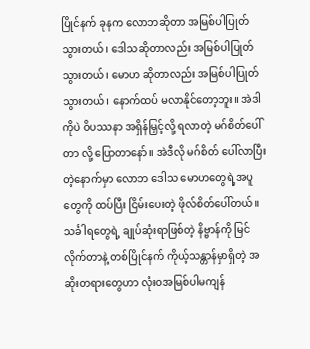ပြိုင်နက် ခုနက လောဘဆိုတာ အမြစ်ပါပြုတ်သွားတယ်၊ ဒေါသဆိုတာလည်း အမြစ်ပါပြုတ်သွားတယ်၊ မောဟ ဆိုတာလည်း အမြစ်ပါပြုတ်သွားတယ်၊ နောက်ထပ် မလာနိုင်တော့ဘူး။ အဲဒါကိုပဲ ဝိပဿနာ အရှိန်မြှင့်လို့ ရလာတဲ့ မဂ်စိတ်ပေါ်တာ လို့ ပြောတာနော်။ အဲဒီလို မဂ်စိတ် ပေါ်လာပြီးတဲ့နောက်မှာ လောဘ ဒေါသ မောဟတွေရဲ့အပူတွေကို ထပ်ပြီး ငြိမ်းပေးတဲ့ ဖိုလ်စိတ်ပေါ်တယ်။ သင်္ခါရတွေရဲ့ ချုပ်ဆုံးရာဖြစ်တဲ့ နိဗ္ဗာန်ကို မြင်လိုက်တာနဲ့ တစ်ပြိုင်နက် ကိုယ့်သန္တာန်မှာရှိတဲ့ အဆိုးတရားတွေဟာ လုံးဝအမြစ်ပါမကျန်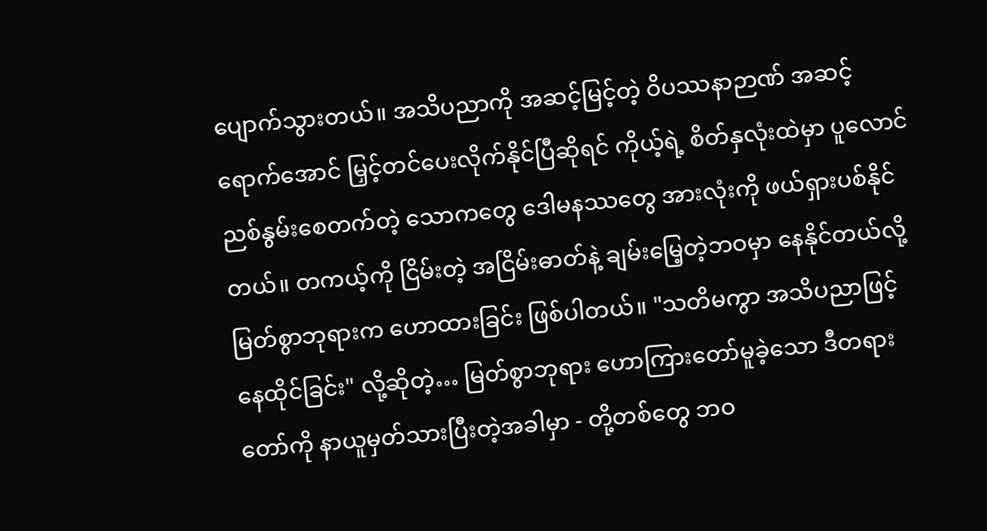ပျောက်သွားတယ်။ အသိပညာကို အဆင့်မြင့်တဲ့ ဝိပဿနာဉာဏ် အဆင့်ရောက်အောင် မြှင့်တင်ပေးလိုက်နိုင်ပြီဆိုရင် ကိုယ့်ရဲ့ စိတ်နှလုံးထဲမှာ ပူလောင်ညစ်နွမ်းစေတက်တဲ့ သောကတွေ ဒေါမနဿတွေ အားလုံးကို ဖယ်ရှားပစ်နိုင်တယ်။ တကယ့်ကို ငြိမ်းတဲ့ အငြိမ်းဓာတ်နဲ့ ချမ်းမြေ့တဲ့ဘဝမှာ နေနိုင်တယ်လို့ မြတ်စွာဘုရားက ဟောထားခြင်း ဖြစ်ပါတယ်။ "သတိမကွာ အသိပညာဖြင့် နေထိုင်ခြင်း" လို့ဆိုတဲ့… မြတ်စွာဘုရား ဟောကြားတော်မူခဲ့သော ဒီတရားတော်ကို နာယူမှတ်သားပြီးတဲ့အခါမှာ - တို့တစ်တွေ ဘဝ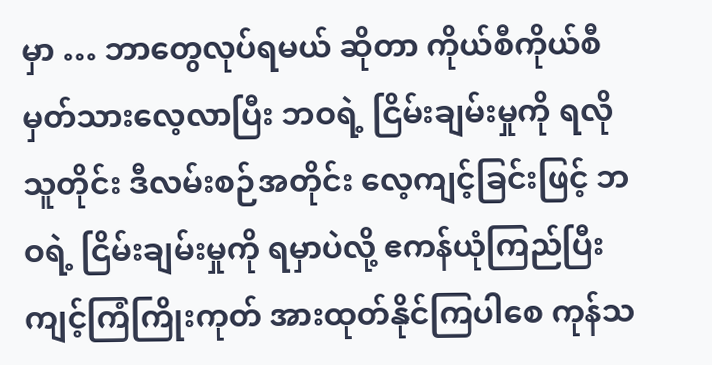မှာ … ဘာတွေလုပ်ရမယ် ဆိုတာ ကိုယ်စီကိုယ်စီ မှတ်သားလေ့လာပြီး ဘဝရဲ့ ငြိမ်းချမ်းမှုကို ရလိုသူတိုင်း ဒီလမ်းစဉ်အတိုင်း လေ့ကျင့်ခြင်းဖြင့် ဘဝရဲ့ ငြိမ်းချမ်းမှုကို ရမှာပဲလို့ ဧကန်ယုံကြည်ပြီး ကျင့်ကြံကြိုးကုတ် အားထုတ်နိုင်ကြပါစေ ကုန်သ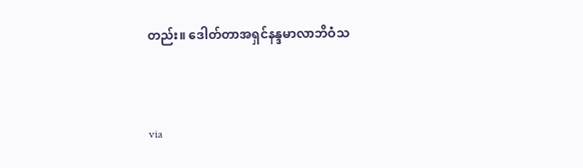တည်း။ ဒေါတ်တာအရှင်နန္ဒမာလာဘိဝံသ


via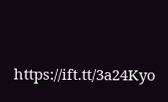https://ift.tt/3a24Kyo